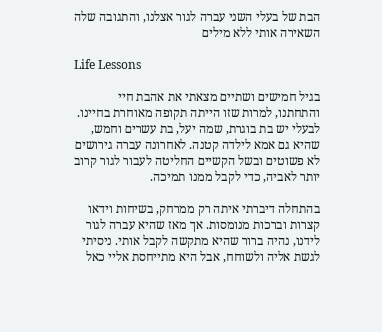הבת של בעלי השני עברה לגור אצלנו, והתגובה שלה השאירה אותי ללא מילים

Life Lessons

בגיל חמישים ושתיים מצאתי את אהבת חיי והתחתנו, למרות שזו הייתה תקופה מאוחרת בחיינו. לבעלי יש בת בוגרת, שמה יעל, בת עשרים וחמש, שהיא גם אמא לילדה קטנה. לאחרונה עברה גירושים לא פשוטים ובשל הקשיים החליטה לעבור לגור קרוב יותר לאביה, כדי לקבל ממנו תמיכה.

בהתחלה דיברתי איתה רק ממרחק, בשיחות וידאו קצרות וברכות מנומסות. אך מאז שהיא עברה לגור לידנו, נהיה ברור שהיא מתקשה לקבל אותי. ניסיתי לגשת אליה ולשוחח, אבל היא מתייחסת אליי כאל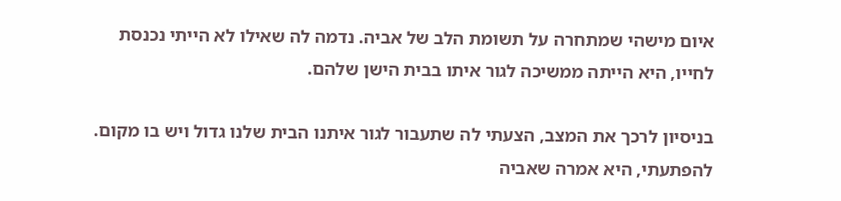איום מישהי שמתחרה על תשומת הלב של אביה. נדמה לה שאילו לא הייתי נכנסת לחייו, היא הייתה ממשיכה לגור איתו בבית הישן שלהם.

בניסיון לרכך את המצב, הצעתי לה שתעבור לגור איתנו הבית שלנו גדול ויש בו מקום. להפתעתי, היא אמרה שאביה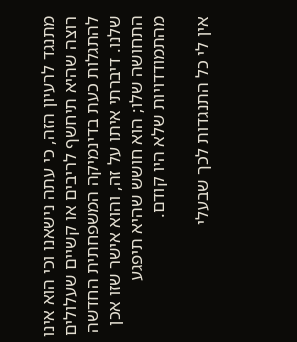מתנגד לרעיון הזה, כי עתה נישאנו וכי הוא אינו רוצה שהיא תיחשף לריבים או קשיים שעלולים להתגלות כעת בדינמיקה המשפחתית החדשה שלנו. דיברתי איתו על זה, והוא אישר שזו אכן התחושה שלו; הוא חושש שהיא תיפגע מהתמודדויות שלא היו קודם.

אין לי כל התנגדות לכך שבעלי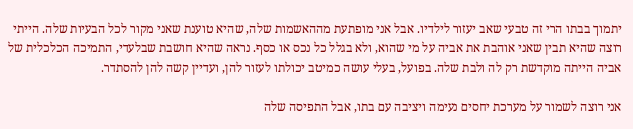יתמוך בבתו הרי זה טבעי שאב יעזור לילדיו. אבל אני מופתעת מההאשמות שלה, שהיא טוענת שאני מקור לכל הבעיות שלה. הייתי רוצה שהיא תבין שאני אוהבת את אביה על מי שהוא, ולא בגלל כל נכס או כסף. נראה שהיא חושבת שבלעדי, התמיכה הכלכלית של אביה הייתה מוקדשת רק לה ולבת שלה. בפועל, בעלי עושה כמיטב יכולתו לעזור להן, ועדיין קשה להן להסתדר.

אני רוצה לשמור על מערכת יחסים נעימה ויציבה עם בתו, אבל התפיסה שלה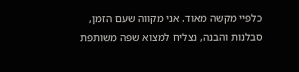כלפיי מקשה מאוד. אני מקווה שעם הזמן, סבלנות והבנה, נצליח למצוא שפה משותפת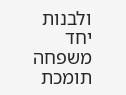ולבנות יחד משפחה תומכת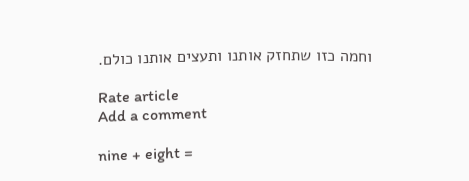וחמה כזו שתחזק אותנו ותעצים אותנו כולם.

Rate article
Add a comment

nine + eight =